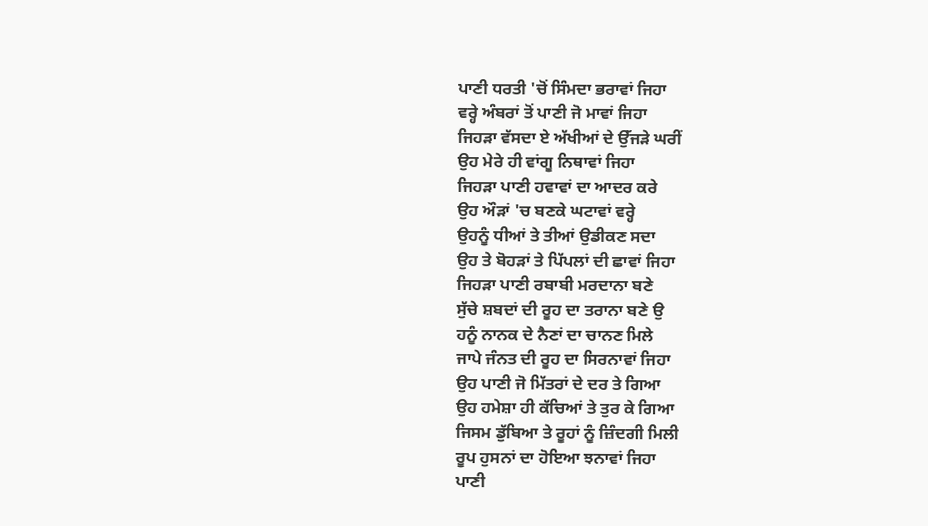ਪਾਣੀ ਧਰਤੀ 'ਚੋਂ ਸਿੰਮਦਾ ਭਰਾਵਾਂ ਜਿਹਾ
ਵਰ੍ਹੇ ਅੰਬਰਾਂ ਤੋਂ ਪਾਣੀ ਜੋ ਮਾਵਾਂ ਜਿਹਾ
ਜਿਹੜਾ ਵੱਸਦਾ ਏ ਅੱਖੀਆਂ ਦੇ ਉੱਜੜੇ ਘਰੀਂ
ਉਹ ਮੇਰੇ ਹੀ ਵਾਂਗੂ ਨਿਥਾਵਾਂ ਜਿਹਾ
ਜਿਹੜਾ ਪਾਣੀ ਹਵਾਵਾਂ ਦਾ ਆਦਰ ਕਰੇ
ਉਹ ਔੜਾਂ 'ਚ ਬਣਕੇ ਘਟਾਵਾਂ ਵਰ੍ਹੇ
ਉਹਨੂੰ ਧੀਆਂ ਤੇ ਤੀਆਂ ਉਡੀਕਣ ਸਦਾ
ਉਹ ਤੇ ਬੋਹੜਾਂ ਤੇ ਪਿੱਪਲਾਂ ਦੀ ਛਾਵਾਂ ਜਿਹਾ
ਜਿਹੜਾ ਪਾਣੀ ਰਬਾਬੀ ਮਰਦਾਨਾ ਬਣੇ
ਸੁੱਚੇ ਸ਼ਬਦਾਂ ਦੀ ਰੂਹ ਦਾ ਤਰਾਨਾ ਬਣੇ ਉ
ਹਨੂੰ ਨਾਨਕ ਦੇ ਨੈਣਾਂ ਦਾ ਚਾਨਣ ਮਿਲੇ
ਜਾਪੇ ਜੰਨਤ ਦੀ ਰੂਹ ਦਾ ਸਿਰਨਾਵਾਂ ਜਿਹਾ
ਉਹ ਪਾਣੀ ਜੋ ਮਿੱਤਰਾਂ ਦੇ ਦਰ ਤੇ ਗਿਆ
ਉਹ ਹਮੇਸ਼ਾ ਹੀ ਕੱਚਿਆਂ ਤੇ ਤੁਰ ਕੇ ਗਿਆ
ਜਿਸਮ ਡੁੱਬਿਆ ਤੇ ਰੂਹਾਂ ਨੂੰ ਜ਼ਿੰਦਗੀ ਮਿਲੀ
ਰੂਪ ਹੁਸਨਾਂ ਦਾ ਹੋਇਆ ਝਨਾਵਾਂ ਜਿਹਾ
ਪਾਣੀ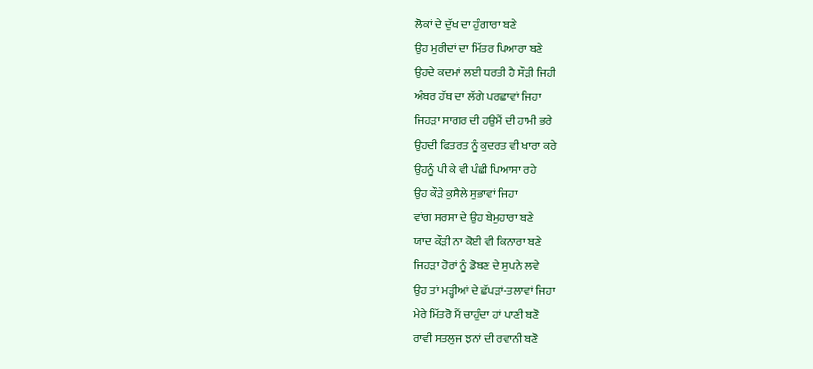ਲੋਕਾਂ ਦੇ ਦੁੱਖ ਦਾ ਹੁੰਗਾਰਾ ਬਣੇ
ਉਹ ਮੁਰੀਦਾਂ ਦਾ ਮਿੱਤਰ ਪਿਆਰਾ ਬਣੇ
ਉਹਦੇ ਕਦਮਾਂ ਲਈ ਧਰਤੀ ਹੈ ਸੌੜੀ ਜਿਹੀ
ਅੰਬਰ ਹੱਥ ਦਾ ਲੱਗੇ ਪਰਛਾਵਾਂ ਜਿਹਾ
ਜਿਹੜਾ ਸਾਗਰ ਦੀ ਹਉਮੈਂ ਦੀ ਹਾਮੀ ਭਰੇ
ਉਹਦੀ ਫਿਤਰਤ ਨੂੰ ਕੁਦਰਤ ਵੀ ਖਾਰਾ ਕਰੇ
ਉਹਨੂੰ ਪੀ ਕੇ ਵੀ ਪੰਛੀ ਪਿਆਸਾ ਰਹੇ
ਉਹ ਕੌੜੇ ਕੁਸੈਲੇ ਸੁਭਾਵਾਂ ਜਿਹਾ
ਵਾਂਗ ਸਰਸਾ ਦੇ ਉਹ ਬੇਮੁਹਾਰਾ ਬਣੇ
ਯਾਦ ਕੌੜੀ ਨਾ ਕੋਈ ਵੀ ਕਿਨਾਰਾ ਬਣੇ
ਜਿਹੜਾ ਹੋਰਾਂ ਨੂੰ ਡੋਬਣ ਦੇ ਸੁਪਨੇ ਲਵੇ
ਉਹ ਤਾਂ ਮੜ੍ਹੀਆਂ ਦੇ ਛੱਪੜਾਂ-ਤਲਾਵਾਂ ਜਿਹਾ
ਮੇਰੇ ਮਿੱਤਰੋ ਮੈਂ ਚਾਹੁੰਦਾ ਹਾਂ ਪਾਣੀ ਬਣੋ
ਰਾਵੀ ਸਤਲੁਜ ਝਨਾਂ ਦੀ ਰਵਾਨੀ ਬਣੋ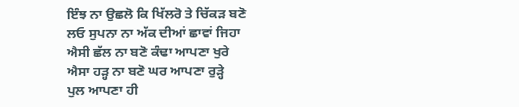ਇੰਝ ਨਾ ਉਛਲੋ ਕਿ ਖਿੱਲਰੋ ਤੇ ਚਿੱਕੜ ਬਣੋ
ਲਓ ਸੁਪਨਾ ਨਾ ਅੱਕ ਦੀਆਂ ਛਾਵਾਂ ਜਿਹਾ
ਐਸੀ ਛੱਲ ਨਾ ਬਣੋ ਕੰਢਾ ਆਪਣਾ ਖੁਰੇ
ਐਸਾ ਹੜ੍ਹ ਨਾ ਬਣੋ ਘਰ ਆਪਣਾ ਰੁੜ੍ਹੇ
ਪੁਲ ਆਪਣਾ ਹੀ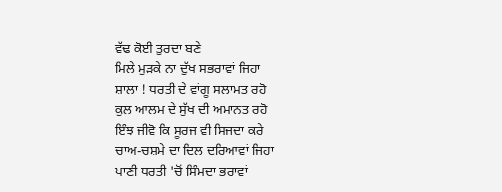ਵੱਢ ਕੋਈ ਤੁਰਦਾ ਬਣੇ
ਮਿਲੇ ਮੁੜਕੇ ਨਾ ਦੁੱਖ ਸਭਰਾਵਾਂ ਜਿਹਾ
ਸ਼ਾਲਾ ! ਧਰਤੀ ਦੇ ਵਾਂਗੂ ਸਲਾਮਤ ਰਹੋ
ਕੁਲ ਆਲਮ ਦੇ ਸੁੱਖ ਦੀ ਅਮਾਨਤ ਰਹੋ
ਇੰਝ ਜੀਵੋ ਕਿ ਸੂਰਜ ਵੀ ਸਿਜਦਾ ਕਰੇ
ਚਾਅ-ਚਸ਼ਮੇ ਦਾ ਦਿਲ ਦਰਿਆਵਾਂ ਜਿਹਾ
ਪਾਣੀ ਧਰਤੀ 'ਚੋਂ ਸਿੰਮਦਾ ਭਰਾਵਾਂ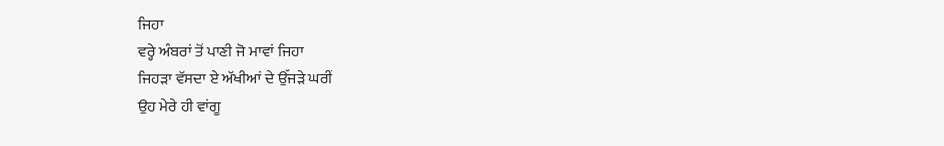ਜਿਹਾ
ਵਰ੍ਹੇ ਅੰਬਰਾਂ ਤੋਂ ਪਾਣੀ ਜੋ ਮਾਵਾਂ ਜਿਹਾ
ਜਿਹੜਾ ਵੱਸਦਾ ਏ ਅੱਖੀਆਂ ਦੇ ਉੱਜੜੇ ਘਰੀਂ
ਉਹ ਮੇਰੇ ਹੀ ਵਾਂਗੂ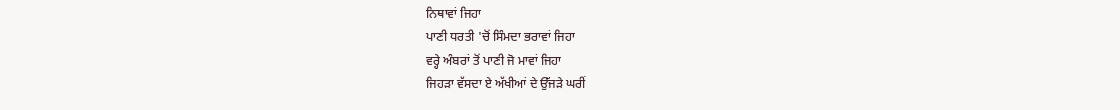ਨਿਥਾਵਾਂ ਜਿਹਾ
ਪਾਣੀ ਧਰਤੀ 'ਚੋਂ ਸਿੰਮਦਾ ਭਰਾਵਾਂ ਜਿਹਾ
ਵਰ੍ਹੇ ਅੰਬਰਾਂ ਤੋਂ ਪਾਣੀ ਜੋ ਮਾਵਾਂ ਜਿਹਾ
ਜਿਹੜਾ ਵੱਸਦਾ ਏ ਅੱਖੀਆਂ ਦੇ ਉੱਜੜੇ ਘਰੀਂ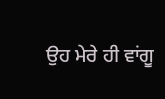ਉਹ ਮੇਰੇ ਹੀ ਵਾਂਗੂ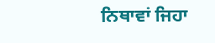ਨਿਥਾਵਾਂ ਜਿਹਾ